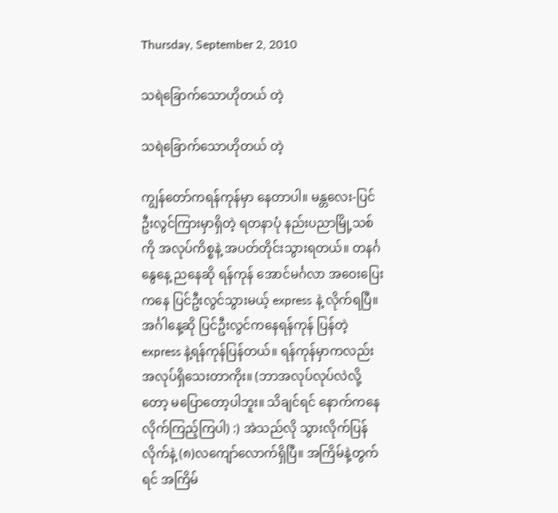Thursday, September 2, 2010

သရဲခြောက်သောဟိုတယ် တဲ့

သရဲခြောက်သောဟိုတယ် တဲ့

ကျွန်တော်ကရန်ကုန်မှာ နေတာပါ။ မန္တလေး-ပြင်ဦးလွင်ကြားမှာရှိတဲ့ ရတနာပုံ နည်းပညာမြို့သစ်ကို အလုပ်ကိစ္စနဲ့ အပတ်တိုင်းသွားရတယ်။ တနင်္ဂနွေနေ့ ညနေဆို ရန်ကုန် အောင်မင်္ဂလာ အဝေးပြေးကနေ ပြင်ဦးလွင်သွားမယ့် express နဲ့ လိုက်ရပြီ။ အင်္ဂါနေ့ဆို ပြင်ဦးလွင်ကနေရန်ကုန် ပြန်တဲ့ express နဲ့ရန်ကုန်ပြန်တယ်။ ရန်ကုန်မှာကလည်း အလုပ်ရှိသေးတာကိုး။ (ဘာအလုပ်လုပ်လဲလို့တော့ မပြောတော့ပါဘူး။ သိချင်ရင် နောက်ကနေလိုက်ကြည့်ကြပါ) :) အဲသည်လို သွားလိုက်ပြန်လိုက်နဲ့ (၈)လကျော်လောက်ရှိပြီ။ အကြိမ်နဲ့တွက်ရင် အကြိမ်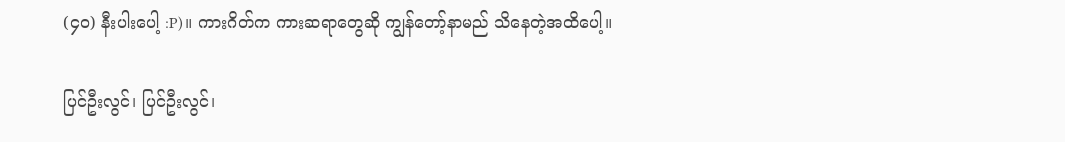(၄၀) နီးပါးပေါ့ :P)။ ကားဂိတ်က ကားဆရာတွေဆို ကျွန်တော့်နာမည် သိနေတဲ့အထိပေါ့။

ပြင်ဦးလွင်၊ ပြင်ဦးလွင်၊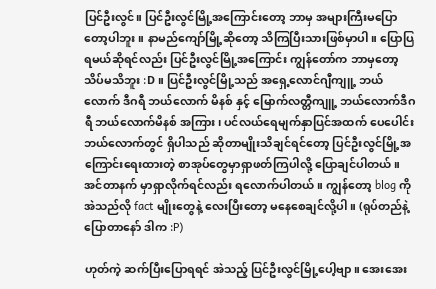ပြင်ဦးလွင်။ ပြင်ဦးလွင်မြို့အကြောင်းတော့ ဘာမှ အများကြီးမပြောတော့ပါဘူး။ နာမည်ကျော်မြို့ဆိုတော့ သိကြပြီးသားဖြစ်မှာပါ။ ပြောပြရမယ်ဆိုရင်လည်း ပြင်ဦးလွင်မြို့အကြောင်း ကျွန်တော်က ဘာမှတော့သိပ်မသိဘူး :D။ ပြင်ဦးလွင်မြို့သည် အရှေ့လောင်ဂျီကျူ့ ဘယ်လောက် ဒီဂရီ ဘယ်လောက် မိနစ် နှင့် မြောက်လတ္တီကျူ့ ဘယ်လောက်ဒီဂရီ ဘယ်လောက်မိနစ် အကြား၊ ပင်လယ်ရေမျက်နှာပြင်အထက် ပေပေါင်းဘယ်လောက်တွင် ရှိပါသည် ဆိုတာမျိုးသိချင်ရင်တော့ ပြင်ဦးလွင်မြို့အကြောင်းရေးထားတဲ့ စာအုပ်တွေမှာရှာဖတ်ကြပါလို့ ပြောချင်ပါတယ်။ အင်တာနက် မှာရှာလိုက်ရင်လည်း ရလောက်ပါတယ်။ ကျွန်တော့ blog ကို အဲသည်လို fact မျိုးတွေနဲ့ လေးပြီးတော့ မနေစေချင်လို့ပါ။ (ရုပ်တည်နဲ့ ပြောတာနော် ဒါက :P)

ဟုတ်ကဲ့ ဆက်ပြီးပြောရရင် အဲသည့် ပြင်ဦးလွင်မြို့ပေါ့ဗျာ။ အေးအေး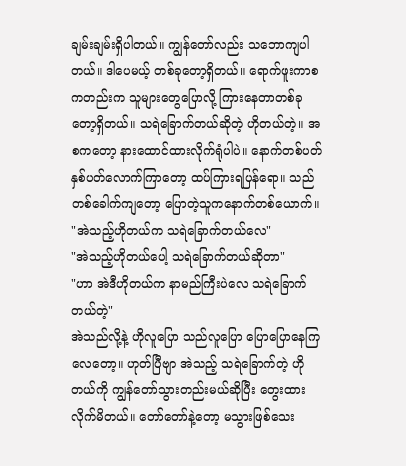ချမ်းချမ်းရှိပါတယ်။ ကျွန်တော်လည်း သဘောကျပါတယ်။ ဒါပေမယ့် တစ်ခုတော့ရှိတယ်။ ရောက်ဖူးကာစ ကတည်းက သူများတွေပြောလို့ ကြားနေတာတစ်ခုတော့ရှိတယ်။ သရဲခြောက်တယ်ဆိုတဲ့ ဟိုတယ်တဲ့။ အစကတော့ နားထောင်ထားလိုက်ရုံပါပဲ။ နောက်တစ်ပတ် နှစ်ပတ်လောက်ကြာတော့ ထပ်ကြားရပြန်ရော။ သည်တစ်ခေါက်ကျတော့ ပြောတဲ့သူကနောက်တစ်ယောက်။
"အဲသည့်ဟိုတယ်က သရဲခြောက်တယ်လေ"
"အဲသည့်ဟိုတယ်ပေါ့ သရဲခြောက်တယ်ဆိုတာ"
"ဟာ အဲဒီဟိုတယ်က နာမည်ကြီးပဲလေ သရဲခြောက်တယ်တဲ့"
အဲသည်လို့နဲ့ ဟိုလူပြော သည်လူပြော ပြောပြောနေကြလေတော့။ ဟုတ်ပြီဗျာ အဲသည့် သရဲခြောက်တဲ့ ဟိုတယ်ကို ကျွန်တော်သွားတည်းမယ်ဆိုပြီး တွေးထားလိုက်မိတယ်။ တော်တော်နဲ့တော့ မသွားဖြစ်သေး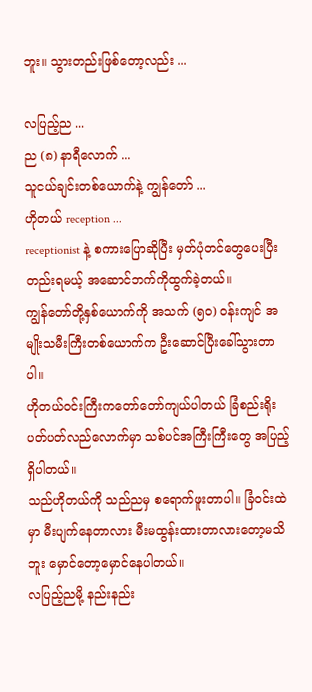ဘူး။ သွားတည်းဖြစ်တော့လည်း ...

လပြည့်ည ...
ည (၈) နာရီလောက် ...
သူငယ်ချင်းတစ်ယောက်နဲ့ ကျွန်တော် ...
ဟိုတယ် reception ...
receptionist နဲ့ စကားပြောဆိုပြီး မှတ်ပုံတင်တွေပေးပြီး တည်းရမယ့် အဆောင်ဘက်ကိုထွက်ခဲ့တယ်။
ကျွန်တော်တို့နှစ်ယောက်ကို အသက် (၅၀) ဝန်းကျင် အမျိုးသမီးကြီးတစ်ယောက်က ဦးဆောင်ပြီးခေါ်သွားတာပါ။
ဟိုတယ်ဝင်းကြီးကတော်တော်ကျယ်ပါတယ် ခြံစည်းရိုးပတ်ပတ်လည်လောက်မှာ သစ်ပင်အကြီးကြီးတွေ အပြည့်ရှိပါတယ်။
သည်ဟိုတယ်ကို သည်ညမှ စရောက်ဖူးတာပါ။ ခြံဝင်းထဲမှာ မီးပျက်နေတာလား မီးမထွန်းထားတာလားတော့မသိဘူး မှောင်တော့မှောင်နေပါတယ်။
လပြည့်ညမို့ နည်းနည်း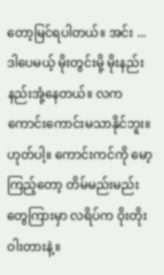တော့မြင်ရပါတယ်။ အင်း ... ဒါပေမယ့် မိုးတွင်းမို့ မိုးနည်းနည်းအုံ့နေတယ်။ လကကောင်းကောင်းမသာနိုင်ဘူး။ ဟုတ်ပါ့။ ကောင်းကင်ကို မော့ကြည့်တော့ တိမ်မည်းမည်းတွေကြားမှာ လရိပ်က ဝိုးတိုးဝါးတားနဲ့။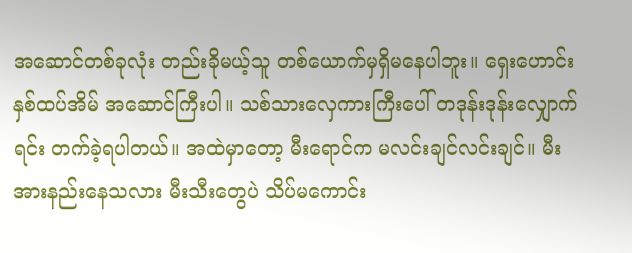အဆောင်တစ်ခုလုံး တည်းခိုမယ့်သူ တစ်ယောက်မှရှိမနေပါဘူး။ ရှေးဟောင်းနှစ်ထပ်အိမ် အဆောင်ကြီးပါ။ သစ်သားလှေကားကြီးပေါ် တဒုန်းဒုန်းလျှောက်ရင်း တက်ခဲ့ရပါတယ်။ အထဲမှာတော့ မီးရောင်က မလင်းချင်လင်းချင်။ မီးအားနည်းနေသလား မီးသီးတွေပဲ သိပ်မကောင်း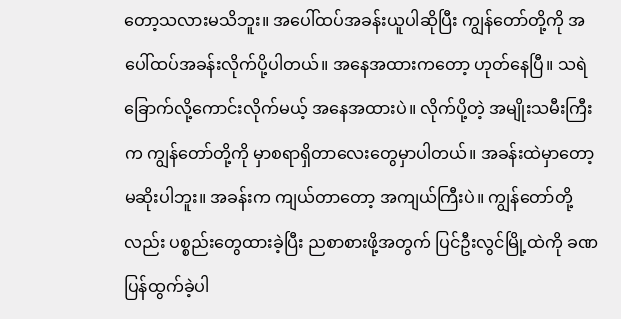တော့သလားမသိဘူး။ အပေါ်ထပ်အခန်းယူပါဆိုပြီး ကျွန်တော်တို့ကို အပေါ်ထပ်အခန်းလိုက်ပို့ပါတယ်။ အနေအထားကတော့ ဟုတ်နေပြီ။ သရဲခြောက်လို့ကောင်းလိုက်မယ့် အနေအထားပဲ။ လိုက်ပို့တဲ့ အမျိုးသမီးကြီးက ကျွန်တော်တို့ကို မှာစရာရှိတာလေးတွေမှာပါတယ်။ အခန်းထဲမှာတော့ မဆိုးပါဘူး။ အခန်းက ကျယ်တာတော့ အကျယ်ကြီးပဲ။ ကျွန်တော်တို့လည်း ပစ္စည်းတွေထားခဲ့ပြီး ညစာစားဖို့အတွက် ပြင်ဦးလွင်မြို့ထဲကို ခဏပြန်ထွက်ခဲ့ပါ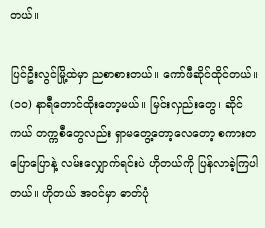တယ်။

ပြင်ဦးလွင်မြို့ထဲမှာ ညစာစားတယ်။ ကော်ဖီဆိုင်ထိုင်တယ်။ (၁၀) နာရီတောင်ထိုးတော့မယ်။ မြင်းလှည်းတွေ၊ ဆိုင်ကယ် တက္ကစီတွေလည်း ရှာမတွေ့တော့လေတော့ စကားတပြောပြောနဲ့ လမ်းလျှောက်ရင်းပဲ ဟိုတယ်ကို ပြန်လာခဲ့ကြပါတယ်။ ဟိုတယ် အဝင်မှာ ဓာတ်ပုံ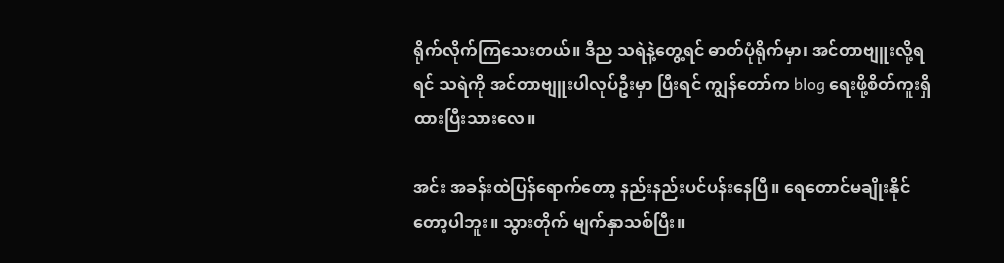ရိုက်လိုက်ကြသေးတယ်။ ဒီည သရဲနဲ့တွေ့ရင် ဓာတ်ပုံရိုက်မှာ၊ အင်တာဗျူးလို့ရရင် သရဲကို အင်တာဗျူးပါလုပ်ဦးမှာ ပြီးရင် ကျွန်တော်က blog ရေးဖို့စိတ်ကူးရှိထားပြီးသားလေ။

အင်း အခန်းထဲပြန်ရောက်တော့ နည်းနည်းပင်ပန်းနေပြီ။ ရေတောင်မချိုးနိုင်တော့ပါဘူး။ သွားတိုက် မျက်နှာသစ်ပြီး။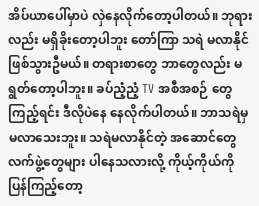အိပ်ယာပေါ်မှာပဲ လှဲနေလိုက်တော့ပါတယ်။ ဘုရားလည်း မရှိခိုးတော့ပါဘူး တော်ကြာ သရဲ မလာနိုင်ဖြစ်သွားဦမယ်။ တရားစာတွေ ဘာတွေလည်း မရွတ်တော့ပါဘူး။ ခပ်ညံ့ညံ့ TV အစီအစဉ် တွေကြည့်ရင်း ဒီလိုပဲနေ နေလိုက်ပါတယ်။ ဘာသရဲမှ မလာသေးဘူး။ သရဲမလာနိုင်တဲ့ အဆောင်တွေလက်ဖွဲ့တွေများ ပါနေသလားလို့ ကိုယ့်ကိုယ်ကိုပြန်ကြည့်တော့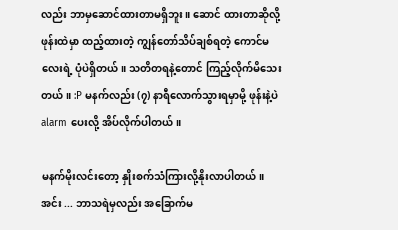လည်း ဘာမှဆောင်ထားတာမရှိဘူး။ ဆောင် ထားတာဆိုလို့ ဖုန်းထဲမှာ ထည့်ထားတဲ့ ကျွန်တော်သိပ်ချစ်ရတဲ့ ကောင်မလေးရဲ့ ပုံပဲရှိတယ်။ သတိတရနဲ့တောင် ကြည့်လိုက်မိသေးတယ်။ :P မနက်လည်း (၇) နာရီလောက်သွားရမှာမို့ ဖုန်းနဲ့ပဲ alarm ပေးလို့ အိပ်လိုက်ပါတယ်။

မနက်မိုးလင်းတော့ နှိုးစက်သံကြားလို့နိုးလာပါတယ်။ အင်း ... ဘာသရဲမှလည်း အခြောက်မ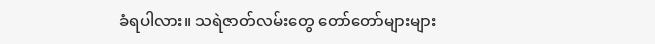ခံရပါလား။ သရဲဇာတ်လမ်းတွေ တော်တော်များများ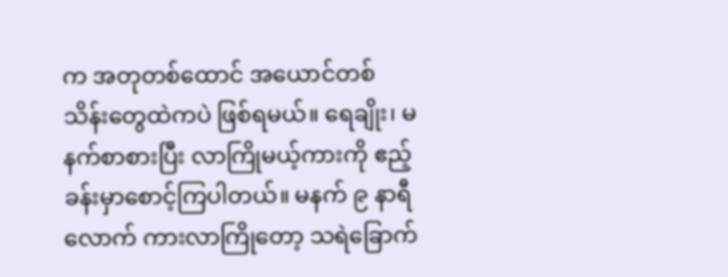က အတုတစ်ထောင် အယောင်တစ်သိန်းတွေထဲကပဲ ဖြစ်ရမယ်။ ရေချိုး၊ မနက်စာစားပြီး လာကြိုမယ့်ကားကို ဧည့်ခန်းမှာစောင့်ကြပါတယ်။ မနက် ၉ နာရီလောက် ကားလာကြိုတော့ သရဲခြောက်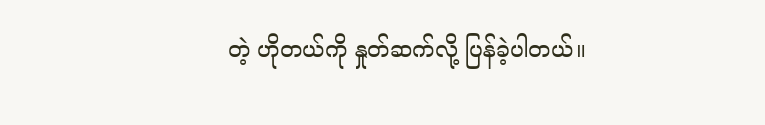တဲ့ ဟိုတယ်ကို နှုတ်ဆက်လို့ ပြန်ခဲ့ပါတယ်။